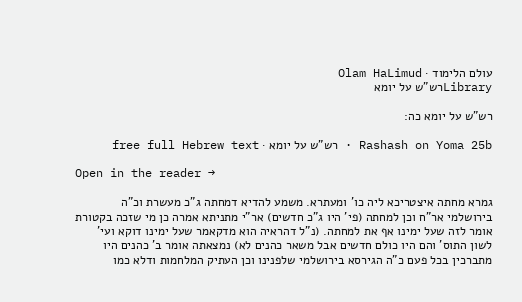עולם הלימוד · Olam HaLimud
Libraryרש"ש על יומא

רש"ש על יומא כה:

Rashash on Yoma 25b · רש"ש על יומא · free full Hebrew text

Open in the reader →

גמרא מחתה איצטריכא ליה כו' ומעתרא. משמע להדיא דמחתה ג"כ מעשרת וכ"ה בירושלמי אר"ח וכן למחתה (פי' היו ג"כ חדשים) אר"י מתניתא אמרה כן מי שזכה בקטורת אומר לזה שעל ימינו אף את למחתה. (נ"ל דהראיה הוא מדקאמר שעל ימינו דוקא ועי' לשון התוס' והם היו כולם חדשים אבל משאר כהנים לא) נמצאתה אומר ב' כהנים היו מתברכין בכל פעם כ"ה הגירסא בירושלמי שלפנינו וכן העתיק המלחמות ודלא כמו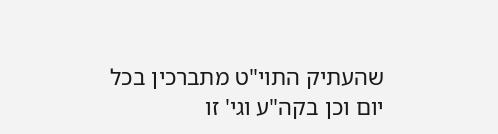שהעתיק התוי"ט מתברכין בכל יום וכן בקה"ע וגי' זו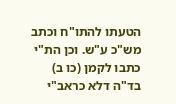הטעתו להתו"ח וכתב מש"כ ע"ש. וכן הת"י כתבו לקמן (כו ב) בד"ה דלא כראב"י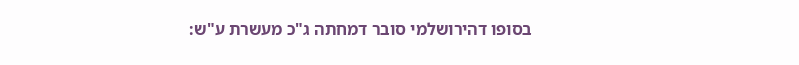בסופו דהירושלמי סובר דמחתה ג"כ מעשרת ע"ש: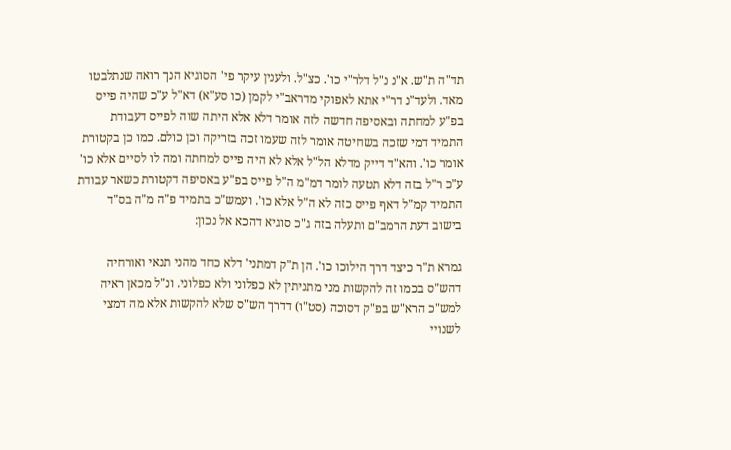תד"ה ת"ש. א"נ נ"ל דלר"י כו'. כצ"ל. ולענין עיקר פי' הסוגיא הנך רואה שנתלבטו מאד. ולעד"נ דר"י אתא לאפוקי מדראב"י לקמן (כו סע"א) דא"ל ע"כ שהיה פייס בפ"ע למחתה ובאסיפה חדשה לזה אומר דלא אלא היתה שוה לפייס דעבודת התמיד דמי שזכה בשחיטה אומר לזה שעמו זכה בזריקה וכן כולם. כמו כן בקטורת אומר כו'. והא"ד דייק מדלא הל"ל אלא לא היה פייס למחתה ומה לו לסיים אלא כו' ע"כ ר"ל בזה דלא תטעה לומר דמ"מ ה"ל פייס בפ"ע באסיפה דקטורת כשאר עבודת התמיד קמ"ל דאף פייס כזה לא ה"ל אלא כו'. ועמש"כ בתמיד פ"ה מ"ה בס"ד בישוב דעת הרמב"ם ותעלה בזה ג"כ סוגיא דהכא אל נכון:

גמרא ת"ר כיצד דרך הילוכו כו'. הן ת"ק דמתני' דלא כחד מהני תנאי ואורחיה דהש"ס בכמו זה להקשות מני מתניתין לא כפלוני ולא כפלוני. ונ"ל מכאן ראיה למש"כ הרא"ש בפ"ק דסוכה (סט"ו) דדרך הש"ס שלא להקשות אלא מה דמצי לשנויי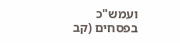ועמש"כ בפסחים (קב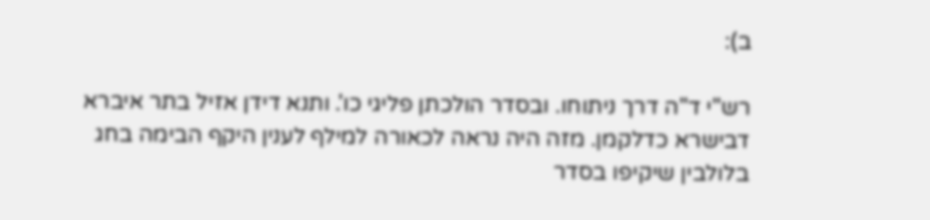ב):

רש"י ד"ה דרך ניתוחו. ובסדר הולכתן פליגי כו'. ותנא דידן אזיל בתר איברא דבישרא כדלקמן. מזה היה נראה לכאורה למילף לענין היקף הבימה בחג בלולבין שיקיפו בסדר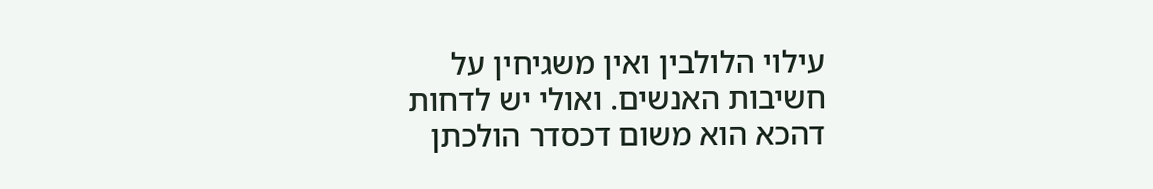עילוי הלולבין ואין משגיחין על חשיבות האנשים. ואולי יש לדחות דהכא הוא משום דכסדר הולכתן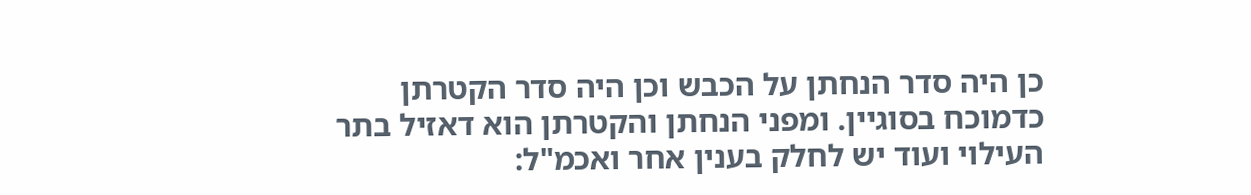כן היה סדר הנחתן על הכבש וכן היה סדר הקטרתן כדמוכח בסוגיין. ומפני הנחתן והקטרתן הוא דאזיל בתר העילוי ועוד יש לחלק בענין אחר ואכמ"ל: